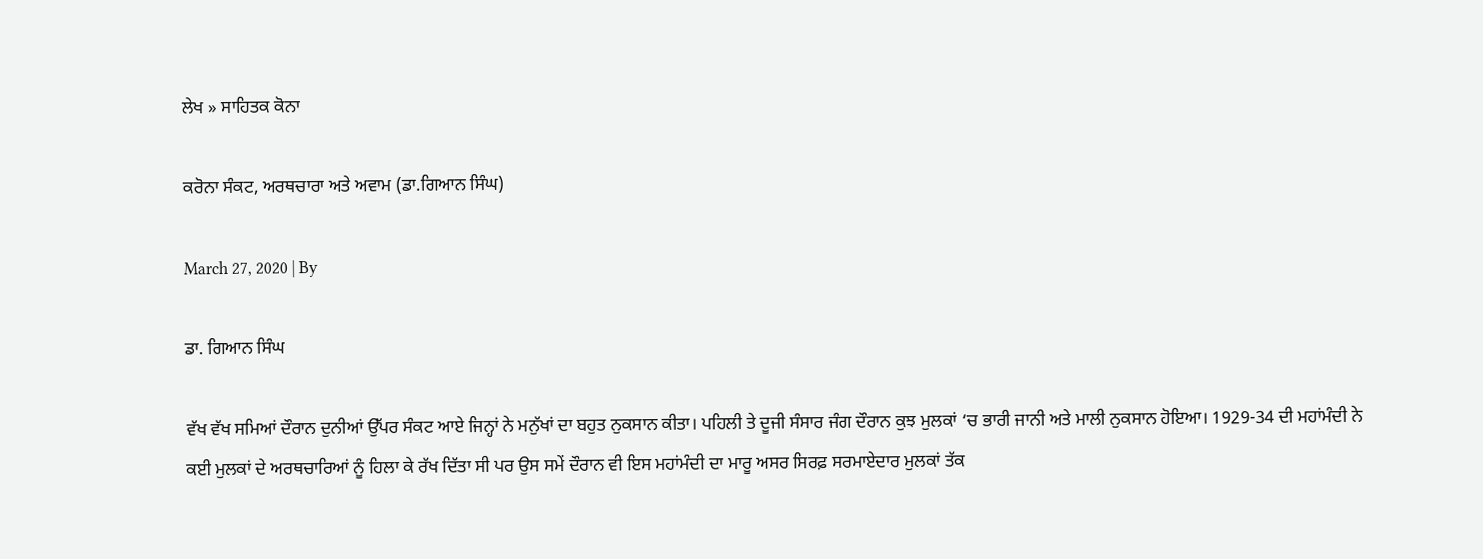ਲੇਖ » ਸਾਹਿਤਕ ਕੋਨਾ

ਕਰੋਨਾ ਸੰਕਟ, ਅਰਥਚਾਰਾ ਅਤੇ ਅਵਾਮ (ਡਾ.ਗਿਆਨ ਸਿੰਘ)

March 27, 2020 | By

ਡਾ. ਗਿਆਨ ਸਿੰਘ

ਵੱਖ ਵੱਖ ਸਮਿਆਂ ਦੌਰਾਨ ਦੁਨੀਆਂ ਉੱਪਰ ਸੰਕਟ ਆਏ ਜਿਨ੍ਹਾਂ ਨੇ ਮਨੁੱਖਾਂ ਦਾ ਬਹੁਤ ਨੁਕਸਾਨ ਕੀਤਾ। ਪਹਿਲੀ ਤੇ ਦੂਜੀ ਸੰਸਾਰ ਜੰਗ ਦੌਰਾਨ ਕੁਝ ਮੁਲਕਾਂ ‘ਚ ਭਾਰੀ ਜਾਨੀ ਅਤੇ ਮਾਲੀ ਨੁਕਸਾਨ ਹੋਇਆ। 1929-34 ਦੀ ਮਹਾਂਮੰਦੀ ਨੇ ਕਈ ਮੁਲਕਾਂ ਦੇ ਅਰਥਚਾਰਿਆਂ ਨੂੰ ਹਿਲਾ ਕੇ ਰੱਖ ਦਿੱਤਾ ਸੀ ਪਰ ਉਸ ਸਮੇਂ ਦੌਰਾਨ ਵੀ ਇਸ ਮਹਾਂਮੰਦੀ ਦਾ ਮਾਰੂ ਅਸਰ ਸਿਰਫ਼ ਸਰਮਾਏਦਾਰ ਮੁਲਕਾਂ ਤੱਕ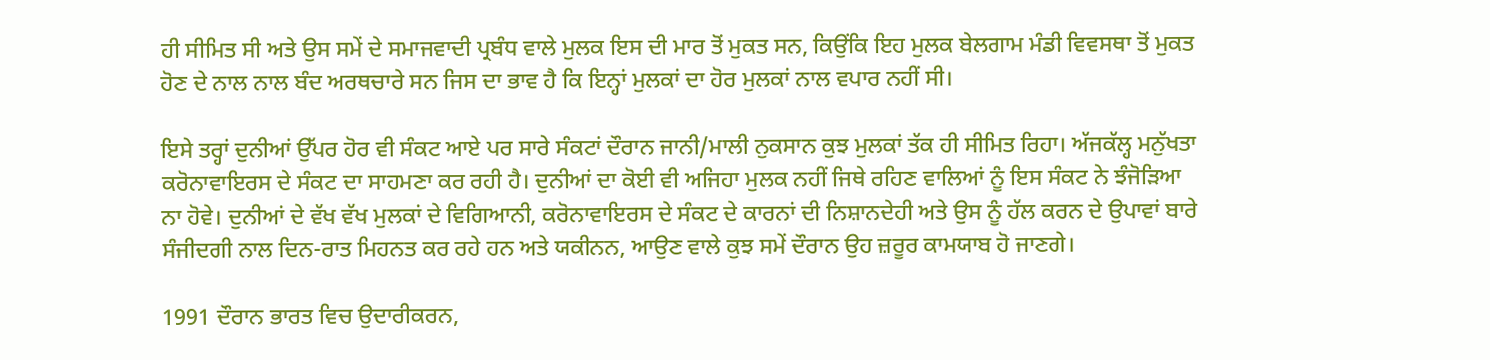ਹੀ ਸੀਮਿਤ ਸੀ ਅਤੇ ਉਸ ਸਮੇਂ ਦੇ ਸਮਾਜਵਾਦੀ ਪ੍ਰਬੰਧ ਵਾਲੇ ਮੁਲਕ ਇਸ ਦੀ ਮਾਰ ਤੋਂ ਮੁਕਤ ਸਨ, ਕਿਉਂਕਿ ਇਹ ਮੁਲਕ ਬੇਲਗਾਮ ਮੰਡੀ ਵਿਵਸਥਾ ਤੋਂ ਮੁਕਤ ਹੋਣ ਦੇ ਨਾਲ ਨਾਲ ਬੰਦ ਅਰਥਚਾਰੇ ਸਨ ਜਿਸ ਦਾ ਭਾਵ ਹੈ ਕਿ ਇਨ੍ਹਾਂ ਮੁਲਕਾਂ ਦਾ ਹੋਰ ਮੁਲਕਾਂ ਨਾਲ ਵਪਾਰ ਨਹੀਂ ਸੀ।

ਇਸੇ ਤਰ੍ਹਾਂ ਦੁਨੀਆਂ ਉੱਪਰ ਹੋਰ ਵੀ ਸੰਕਟ ਆਏ ਪਰ ਸਾਰੇ ਸੰਕਟਾਂ ਦੌਰਾਨ ਜਾਨੀ/ਮਾਲੀ ਨੁਕਸਾਨ ਕੁਝ ਮੁਲਕਾਂ ਤੱਕ ਹੀ ਸੀਮਿਤ ਰਿਹਾ। ਅੱਜਕੱਲ੍ਹ ਮਨੁੱਖਤਾ ਕਰੋਨਾਵਾਇਰਸ ਦੇ ਸੰਕਟ ਦਾ ਸਾਹਮਣਾ ਕਰ ਰਹੀ ਹੈ। ਦੁਨੀਆਂ ਦਾ ਕੋਈ ਵੀ ਅਜਿਹਾ ਮੁਲਕ ਨਹੀਂ ਜਿਥੇ ਰਹਿਣ ਵਾਲਿਆਂ ਨੂੰ ਇਸ ਸੰਕਟ ਨੇ ਝੰਜੋੜਿਆ ਨਾ ਹੋਵੇ। ਦੁਨੀਆਂ ਦੇ ਵੱਖ ਵੱਖ ਮੁਲਕਾਂ ਦੇ ਵਿਗਿਆਨੀ, ਕਰੋਨਾਵਾਇਰਸ ਦੇ ਸੰਕਟ ਦੇ ਕਾਰਨਾਂ ਦੀ ਨਿਸ਼ਾਨਦੇਹੀ ਅਤੇ ਉਸ ਨੂੰ ਹੱਲ ਕਰਨ ਦੇ ਉਪਾਵਾਂ ਬਾਰੇ ਸੰਜੀਦਗੀ ਨਾਲ ਦਿਨ-ਰਾਤ ਮਿਹਨਤ ਕਰ ਰਹੇ ਹਨ ਅਤੇ ਯਕੀਨਨ, ਆਉਣ ਵਾਲੇ ਕੁਝ ਸਮੇਂ ਦੌਰਾਨ ਉਹ ਜ਼ਰੂਰ ਕਾਮਯਾਬ ਹੋ ਜਾਣਗੇ।

1991 ਦੌਰਾਨ ਭਾਰਤ ਵਿਚ ਉਦਾਰੀਕਰਨ,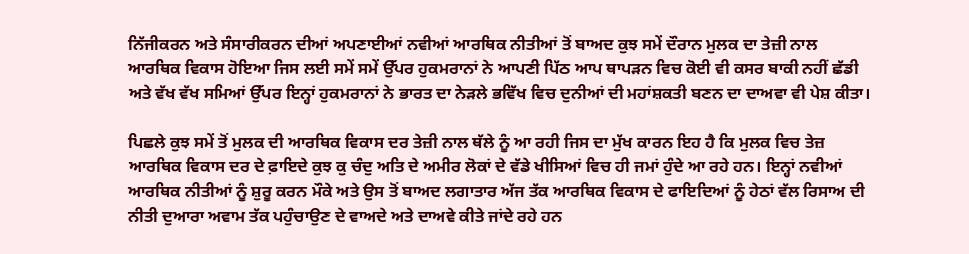ਨਿੱਜੀਕਰਨ ਅਤੇ ਸੰਸਾਰੀਕਰਨ ਦੀਆਂ ਅਪਣਾਈਆਂ ਨਵੀਆਂ ਆਰਥਿਕ ਨੀਤੀਆਂ ਤੋਂ ਬਾਅਦ ਕੁਝ ਸਮੇਂ ਦੌਰਾਨ ਮੁਲਕ ਦਾ ਤੇਜ਼ੀ ਨਾਲ ਆਰਥਿਕ ਵਿਕਾਸ ਹੋਇਆ ਜਿਸ ਲਈ ਸਮੇਂ ਸਮੇਂ ਉੱਪਰ ਹੁਕਮਰਾਨਾਂ ਨੇ ਆਪਣੀ ਪਿੱਠ ਆਪ ਥਾਪੜਨ ਵਿਚ ਕੋਈ ਵੀ ਕਸਰ ਬਾਕੀ ਨਹੀਂ ਛੱਡੀ ਅਤੇ ਵੱਖ ਵੱਖ ਸਮਿਆਂ ਉੱਪਰ ਇਨ੍ਹਾਂ ਹੁਕਮਰਾਨਾਂ ਨੇ ਭਾਰਤ ਦਾ ਨੇੜਲੇ ਭਵਿੱਖ ਵਿਚ ਦੁਨੀਆਂ ਦੀ ਮਹਾਂਸ਼ਕਤੀ ਬਣਨ ਦਾ ਦਾਅਵਾ ਵੀ ਪੇਸ਼ ਕੀਤਾ।

ਪਿਛਲੇ ਕੁਝ ਸਮੇਂ ਤੋਂ ਮੁਲਕ ਦੀ ਆਰਥਿਕ ਵਿਕਾਸ ਦਰ ਤੇਜ਼ੀ ਨਾਲ ਥੱਲੇ ਨੂੰ ਆ ਰਹੀ ਜਿਸ ਦਾ ਮੁੱਖ ਕਾਰਨ ਇਹ ਹੈ ਕਿ ਮੁਲਕ ਵਿਚ ਤੇਜ਼ ਆਰਥਿਕ ਵਿਕਾਸ ਦਰ ਦੇ ਫ਼ਾਇਦੇ ਕੁਝ ਕੁ ਚੰਦੁ ਅਤਿ ਦੇ ਅਮੀਰ ਲੋਕਾਂ ਦੇ ਵੱਡੇ ਖੀਸਿਆਂ ਵਿਚ ਹੀ ਜਮਾਂ ਹੁੰਦੇ ਆ ਰਹੇ ਹਨ। ਇਨ੍ਹਾਂ ਨਵੀਆਂ ਆਰਥਿਕ ਨੀਤੀਆਂ ਨੂੰ ਸ਼ੁਰੂ ਕਰਨ ਮੌਕੇ ਅਤੇ ਉਸ ਤੋਂ ਬਾਅਦ ਲਗਾਤਾਰ ਅੱਜ ਤੱਕ ਆਰਥਿਕ ਵਿਕਾਸ ਦੇ ਫਾਇਦਿਆਂ ਨੂੰ ਹੇਠਾਂ ਵੱਲ ਰਿਸਾਅ ਦੀ ਨੀਤੀ ਦੁਆਰਾ ਅਵਾਮ ਤੱਕ ਪਹੁੰਚਾਉਣ ਦੇ ਵਾਅਦੇ ਅਤੇ ਦਾਅਵੇ ਕੀਤੇ ਜਾਂਦੇ ਰਹੇ ਹਨ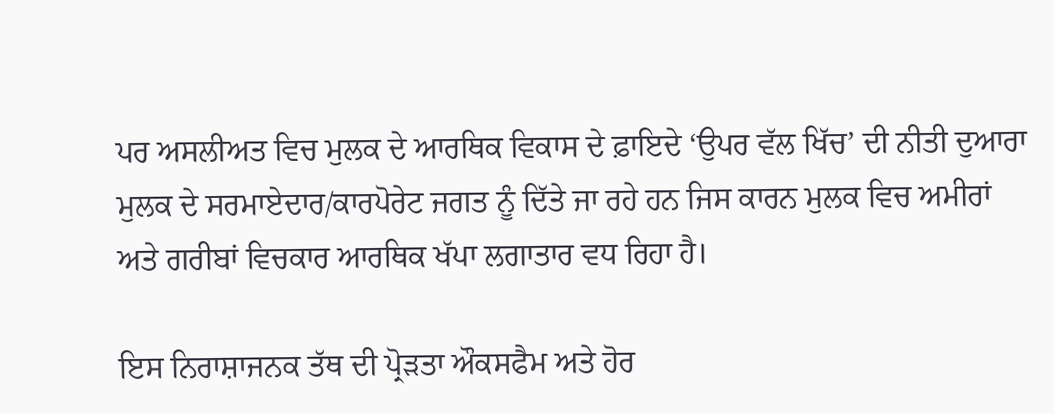ਪਰ ਅਸਲੀਅਤ ਵਿਚ ਮੁਲਕ ਦੇ ਆਰਥਿਕ ਵਿਕਾਸ ਦੇ ਫ਼ਾਇਦੇ ‘ਉਪਰ ਵੱਲ ਖਿੱਚ’ ਦੀ ਨੀਤੀ ਦੁਆਰਾ ਮੁਲਕ ਦੇ ਸਰਮਾਏਦਾਰ/ਕਾਰਪੋਰੇਟ ਜਗਤ ਨੂੰ ਦਿੱਤੇ ਜਾ ਰਹੇ ਹਨ ਜਿਸ ਕਾਰਨ ਮੁਲਕ ਵਿਚ ਅਮੀਰਾਂ ਅਤੇ ਗਰੀਬਾਂ ਵਿਚਕਾਰ ਆਰਥਿਕ ਖੱਪਾ ਲਗਾਤਾਰ ਵਧ ਰਿਹਾ ਹੈ।

ਇਸ ਨਿਰਾਸ਼ਾਜਨਕ ਤੱਥ ਦੀ ਪ੍ਰੋੜਤਾ ਔਕਸਫੈਮ ਅਤੇ ਹੋਰ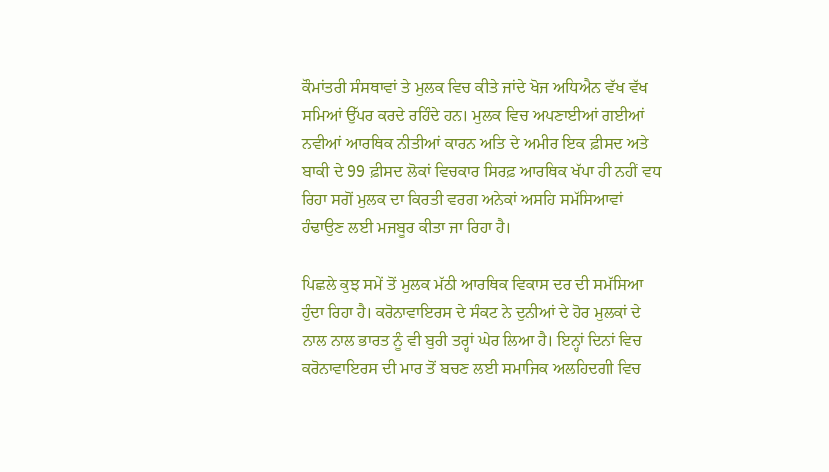ਕੌਮਾਂਤਰੀ ਸੰਸਥਾਵਾਂ ਤੇ ਮੁਲਕ ਵਿਚ ਕੀਤੇ ਜਾਂਦੇ ਖੋਜ ਅਧਿਐਨ ਵੱਖ ਵੱਖ ਸਮਿਆਂ ਉੱਪਰ ਕਰਦੇ ਰਹਿੰਦੇ ਹਨ। ਮੁਲਕ ਵਿਚ ਅਪਣਾਈਆਂ ਗਈਆਂ ਨਵੀਆਂ ਆਰਥਿਕ ਨੀਤੀਆਂ ਕਾਰਨ ਅਤਿ ਦੇ ਅਮੀਰ ਇਕ ਫ਼ੀਸਦ ਅਤੇ ਬਾਕੀ ਦੇ 99 ਫ਼ੀਸਦ ਲੋਕਾਂ ਵਿਚਕਾਰ ਸਿਰਫ਼ ਆਰਥਿਕ ਖੱਪਾ ਹੀ ਨਹੀਂ ਵਧ ਰਿਹਾ ਸਗੋਂ ਮੁਲਕ ਦਾ ਕਿਰਤੀ ਵਰਗ ਅਨੇਕਾਂ ਅਸਹਿ ਸਮੱਸਿਆਵਾਂ ਹੰਢਾਉਣ ਲਈ ਮਜਬੂਰ ਕੀਤਾ ਜਾ ਰਿਹਾ ਹੈ।

ਪਿਛਲੇ ਕੁਝ ਸਮੇਂ ਤੋਂ ਮੁਲਕ ਮੱਠੀ ਆਰਥਿਕ ਵਿਕਾਸ ਦਰ ਦੀ ਸਮੱਸਿਆ ਹੁੰਦਾ ਰਿਹਾ ਹੈ। ਕਰੋਨਾਵਾਇਰਸ ਦੇ ਸੰਕਟ ਨੇ ਦੁਨੀਆਂ ਦੇ ਹੋਰ ਮੁਲਕਾਂ ਦੇ ਨਾਲ ਨਾਲ ਭਾਰਤ ਨੂੰ ਵੀ ਬੁਰੀ ਤਰ੍ਹਾਂ ਘੇਰ ਲਿਆ ਹੈ। ਇਨ੍ਹਾਂ ਦਿਨਾਂ ਵਿਚ ਕਰੋਨਾਵਾਇਰਸ ਦੀ ਮਾਰ ਤੋਂ ਬਚਣ ਲਈ ਸਮਾਜਿਕ ਅਲਹਿਦਗੀ ਵਿਚ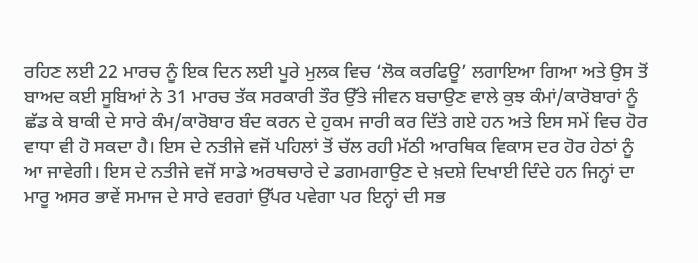ਰਹਿਣ ਲਈ 22 ਮਾਰਚ ਨੂੰ ਇਕ ਦਿਨ ਲਈ ਪੂਰੇ ਮੁਲਕ ਵਿਚ ‘ਲੋਕ ਕਰਫਿਊ’ ਲਗਾਇਆ ਗਿਆ ਅਤੇ ਉਸ ਤੋਂ ਬਾਅਦ ਕਈ ਸੂਬਿਆਂ ਨੇ 31 ਮਾਰਚ ਤੱਕ ਸਰਕਾਰੀ ਤੌਰ ਉੱਤੇ ਜੀਵਨ ਬਚਾਉਣ ਵਾਲੇ ਕੁਝ ਕੰਮਾਂ/ਕਾਰੋਬਾਰਾਂ ਨੂੰ ਛੱਡ ਕੇ ਬਾਕੀ ਦੇ ਸਾਰੇ ਕੰਮ/ਕਾਰੋਬਾਰ ਬੰਦ ਕਰਨ ਦੇ ਹੁਕਮ ਜਾਰੀ ਕਰ ਦਿੱਤੇ ਗਏ ਹਨ ਅਤੇ ਇਸ ਸਮੇਂ ਵਿਚ ਹੋਰ ਵਾਧਾ ਵੀ ਹੋ ਸਕਦਾ ਹੈ। ਇਸ ਦੇ ਨਤੀਜੇ ਵਜੋਂ ਪਹਿਲਾਂ ਤੋਂ ਚੱਲ ਰਹੀ ਮੱਠੀ ਆਰਥਿਕ ਵਿਕਾਸ ਦਰ ਹੋਰ ਹੇਠਾਂ ਨੂੰ ਆ ਜਾਵੇਗੀ। ਇਸ ਦੇ ਨਤੀਜੇ ਵਜੋਂ ਸਾਡੇ ਅਰਥਚਾਰੇ ਦੇ ਡਗਮਗਾਉਣ ਦੇ ਖ਼ਦਸ਼ੇ ਦਿਖਾਈ ਦਿੰਦੇ ਹਨ ਜਿਨ੍ਹਾਂ ਦਾ ਮਾਰੂ ਅਸਰ ਭਾਵੇਂ ਸਮਾਜ ਦੇ ਸਾਰੇ ਵਰਗਾਂ ਉੱਪਰ ਪਵੇਗਾ ਪਰ ਇਨ੍ਹਾਂ ਦੀ ਸਭ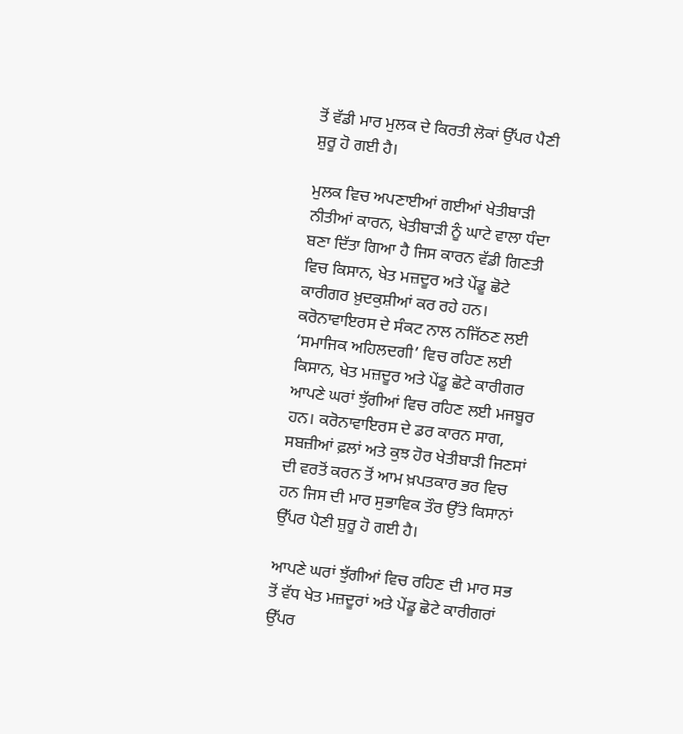ਤੋਂ ਵੱਡੀ ਮਾਰ ਮੁਲਕ ਦੇ ਕਿਰਤੀ ਲੋਕਾਂ ਉੱਪਰ ਪੈਣੀ ਸ਼ੁਰੂ ਹੋ ਗਈ ਹੈ।

ਮੁਲਕ ਵਿਚ ਅਪਣਾਈਆਂ ਗਈਆਂ ਖੇਤੀਬਾੜੀ ਨੀਤੀਆਂ ਕਾਰਨ, ਖੇਤੀਬਾੜੀ ਨੂੰ ਘਾਟੇ ਵਾਲਾ ਧੰਦਾ ਬਣਾ ਦਿੱਤਾ ਗਿਆ ਹੈ ਜਿਸ ਕਾਰਨ ਵੱਡੀ ਗਿਣਤੀ ਵਿਚ ਕਿਸਾਨ, ਖੇਤ ਮਜ਼ਦੂਰ ਅਤੇ ਪੇਂਡੂ ਛੋਟੇ ਕਾਰੀਗਰ ਖ਼ੁਦਕੁਸ਼ੀਆਂ ਕਰ ਰਹੇ ਹਨ। ਕਰੋਨਾਵਾਇਰਸ ਦੇ ਸੰਕਟ ਨਾਲ ਨਜਿੱਠਣ ਲਈ ‘ਸਮਾਜਿਕ ਅਹਿਲਦਗੀ’ ਵਿਚ ਰਹਿਣ ਲਈ ਕਿਸਾਨ, ਖੇਤ ਮਜ਼ਦੂਰ ਅਤੇ ਪੇਂਡੂ ਛੋਟੇ ਕਾਰੀਗਰ ਆਪਣੇ ਘਰਾਂ ਝੁੱਗੀਆਂ ਵਿਚ ਰਹਿਣ ਲਈ ਮਜਬੂਰ ਹਨ। ਕਰੋਨਾਵਾਇਰਸ ਦੇ ਡਰ ਕਾਰਨ ਸਾਗ, ਸਬਜ਼ੀਆਂ ਫ਼ਲਾਂ ਅਤੇ ਕੁਝ ਹੋਰ ਖੇਤੀਬਾੜੀ ਜਿਣਸਾਂ ਦੀ ਵਰਤੋਂ ਕਰਨ ਤੋਂ ਆਮ ਖ਼ਪਤਕਾਰ ਭਰ ਵਿਚ ਹਨ ਜਿਸ ਦੀ ਮਾਰ ਸੁਭਾਵਿਕ ਤੌਰ ਉੱਤੇ ਕਿਸਾਨਾਂ ਉੱਪਰ ਪੈਣੀ ਸ਼ੁਰੂ ਹੋ ਗਈ ਹੈ।

ਆਪਣੇ ਘਰਾਂ ਝੁੱਗੀਆਂ ਵਿਚ ਰਹਿਣ ਦੀ ਮਾਰ ਸਭ ਤੋਂ ਵੱਧ ਖੇਤ ਮਜ਼ਦੂਰਾਂ ਅਤੇ ਪੇਂਡੂ ਛੋਟੇ ਕਾਰੀਗਰਾਂ ਉੱਪਰ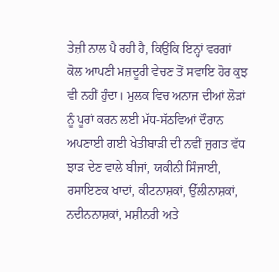ਤੇਜ਼ੀ ਨਾਲ ਪੈ ਰਹੀ ਹੈ, ਕਿਉਂਕਿ ਇਨ੍ਹਾਂ ਵਰਗਾਂ ਕੋਲ ਆਪਣੀ ਮਜ਼ਦੂਰੀ ਵੇਚਣ ਤੋਂ ਸਵਾਇ ਹੋਰ ਕੁਝ ਵੀ ਨਹੀਂ ਹੁੰਦਾ। ਮੁਲਕ ਵਿਚ ਅਨਾਜ ਦੀਆਂ ਲੋੜਾਂ ਨੂੰ ਪੂਰਾਂ ਕਰਨ ਲਈ ਮੱਧ-ਸੱਠਵਿਆਂ ਦੌਰਾਨ ਅਪਣਾਈ ਗਈ ਖੇਤੀਬਾੜੀ ਦੀ ਨਵੀਂ ਜੁਗਤ ਵੱਧ ਝਾੜ ਦੇਣ ਵਾਲੇ ਬੀਜਾਂ, ਯਕੀਨੀ ਸਿੰਜਾਈ, ਰਸਾਇਣਕ ਖਾਦਾਂ, ਕੀਟਨਾਸ਼ਕਾਂ, ਉੱਲੀਨਾਸ਼ਕਾਂ, ਨਦੀਨਨਾਸ਼ਕਾਂ, ਮਸ਼ੀਨਰੀ ਅਤੇ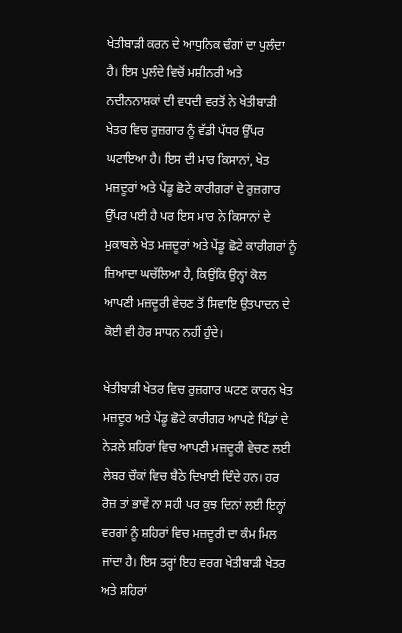ਖੇਤੀਬਾੜੀ ਕਰਨ ਦੇ ਆਧੁਨਿਕ ਢੰਗਾਂ ਦਾ ਪੁਲੰਦਾ ਹੈ। ਇਸ ਪੁਲੰਦੇ ਵਿਚੋਂ ਮਸ਼ੀਨਰੀ ਅਤੇ ਨਦੀਨਨਾਸ਼ਕਾਂ ਦੀ ਵਧਦੀ ਵਰਤੋਂ ਨੇ ਖੇਤੀਬਾੜੀ ਖੇਤਰ ਵਿਚ ਰੁਜ਼ਗਾਰ ਨੂੰ ਵੱਡੀ ਪੱਧਰ ਉੱਪਰ ਘਟਾਇਆ ਹੈ। ਇਸ ਦੀ ਮਾਰ ਕਿਸਾਨਾਂ, ਖੇਤ ਮਜ਼ਦੂਰਾਂ ਅਤੇ ਪੇਂਡੂ ਛੋਟੇ ਕਾਰੀਗਰਾਂ ਦੇ ਰੁਜ਼ਗਾਰ ਉੱਪਰ ਪਈ ਹੈ ਪਰ ਇਸ ਮਾਰ ਨੇ ਕਿਸਾਨਾਂ ਦੇ ਮੁਕਾਬਲੇ ਖੇਤ ਮਜ਼ਦੂਰਾਂ ਅਤੇ ਪੇਂਡੂ ਛੋਟੇ ਕਾਰੀਗਰਾਂ ਨੂੰ ਜ਼ਿਆਦਾ ਘਚੱਲਿਆ ਹੈ, ਕਿਉਂਕਿ ਉਨ੍ਹਾਂ ਕੋਲ ਆਪਣੀ ਮਜ਼ਦੂਰੀ ਵੇਚਣ ਤੋਂ ਸਿਵਾਇ ਉਤਪਾਦਨ ਦੇ ਕੋਈ ਵੀ ਹੋਰ ਸਾਧਨ ਨਹੀਂ ਹੁੰਦੇ।

ਖੇਤੀਬਾੜੀ ਖੇਤਰ ਵਿਚ ਰੁਜ਼ਗਾਰ ਘਟਣ ਕਾਰਨ ਖੇਤ ਮਜ਼ਦੂਰ ਅਤੇ ਪੇਂਡੂ ਛੋਟੇ ਕਾਰੀਗਰ ਆਪਣੇ ਪਿੰਡਾਂ ਦੇ ਨੇੜਲੇ ਸ਼ਹਿਰਾਂ ਵਿਚ ਆਪਣੀ ਮਜ਼ਦੂਰੀ ਵੇਚਣ ਲਈ ਲੇਬਰ ਚੌਕਾਂ ਵਿਚ ਬੈਠੇ ਦਿਖਾਈ ਦਿੰਦੇ ਹਨ। ਹਰ ਰੋਜ਼ ਤਾਂ ਭਾਵੇਂ ਨਾ ਸਹੀ ਪਰ ਕੁਝ ਦਿਨਾਂ ਲਈ ਇਨ੍ਹਾਂ ਵਰਗਾਂ ਨੂੰ ਸ਼ਹਿਰਾਂ ਵਿਚ ਮਜ਼ਦੂਰੀ ਦਾ ਕੰਮ ਮਿਲ ਜਾਂਦਾ ਹੈ। ਇਸ ਤਰ੍ਹਾਂ ਇਹ ਵਰਗ ਖੇਤੀਬਾੜੀ ਖੇਤਰ ਅਤੇ ਸ਼ਹਿਰਾਂ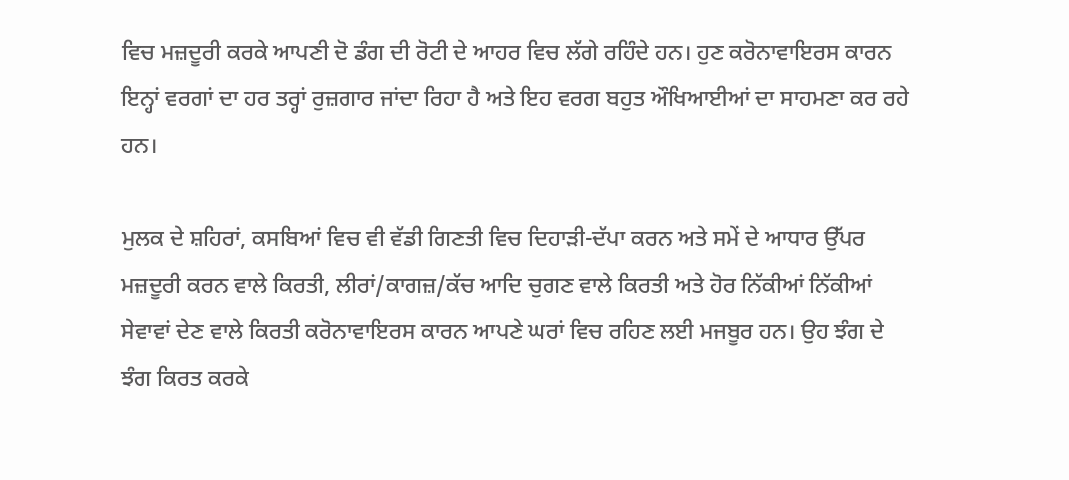ਵਿਚ ਮਜ਼ਦੂਰੀ ਕਰਕੇ ਆਪਣੀ ਦੋ ਡੰਗ ਦੀ ਰੋਟੀ ਦੇ ਆਹਰ ਵਿਚ ਲੱਗੇ ਰਹਿੰਦੇ ਹਨ। ਹੁਣ ਕਰੋਨਾਵਾਇਰਸ ਕਾਰਨ ਇਨ੍ਹਾਂ ਵਰਗਾਂ ਦਾ ਹਰ ਤਰ੍ਹਾਂ ਰੁਜ਼ਗਾਰ ਜਾਂਦਾ ਰਿਹਾ ਹੈ ਅਤੇ ਇਹ ਵਰਗ ਬਹੁਤ ਔਖਿਆਈਆਂ ਦਾ ਸਾਹਮਣਾ ਕਰ ਰਹੇ ਹਨ।

ਮੁਲਕ ਦੇ ਸ਼ਹਿਰਾਂ, ਕਸਬਿਆਂ ਵਿਚ ਵੀ ਵੱਡੀ ਗਿਣਤੀ ਵਿਚ ਦਿਹਾੜੀ-ਦੱਪਾ ਕਰਨ ਅਤੇ ਸਮੇਂ ਦੇ ਆਧਾਰ ਉੱਪਰ ਮਜ਼ਦੂਰੀ ਕਰਨ ਵਾਲੇ ਕਿਰਤੀ, ਲੀਰਾਂ/ਕਾਗਜ਼/ਕੱਚ ਆਦਿ ਚੁਗਣ ਵਾਲੇ ਕਿਰਤੀ ਅਤੇ ਹੋਰ ਨਿੱਕੀਆਂ ਨਿੱਕੀਆਂ ਸੇਵਾਵਾਂ ਦੇਣ ਵਾਲੇ ਕਿਰਤੀ ਕਰੋਨਾਵਾਇਰਸ ਕਾਰਨ ਆਪਣੇ ਘਰਾਂ ਵਿਚ ਰਹਿਣ ਲਈ ਮਜਬੂਰ ਹਨ। ਉਹ ਝੰਗ ਦੇ ਝੰਗ ਕਿਰਤ ਕਰਕੇ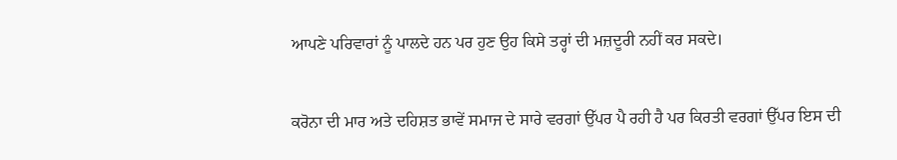ਆਪਣੇ ਪਰਿਵਾਰਾਂ ਨੂੰ ਪਾਲਦੇ ਹਨ ਪਰ ਹੁਣ ਉਹ ਕਿਸੇ ਤਰ੍ਹਾਂ ਦੀ ਮਜ਼ਦੂਰੀ ਨਹੀਂ ਕਰ ਸਕਦੇ।

ਕਰੋਨਾ ਦੀ ਮਾਰ ਅਤੇ ਦਹਿਸ਼ਤ ਭਾਵੇਂ ਸਮਾਜ ਦੇ ਸਾਰੇ ਵਰਗਾਂ ਉੱਪਰ ਪੈ ਰਹੀ ਹੈ ਪਰ ਕਿਰਤੀ ਵਰਗਾਂ ਉੱਪਰ ਇਸ ਦੀ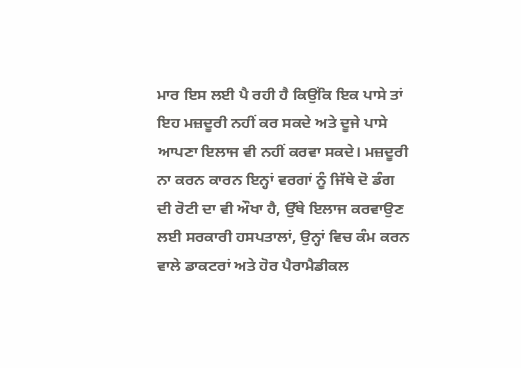ਮਾਰ ਇਸ ਲਈ ਪੈ ਰਹੀ ਹੈ ਕਿਉਂਕਿ ਇਕ ਪਾਸੇ ਤਾਂ ਇਹ ਮਜ਼ਦੂਰੀ ਨਹੀਂ ਕਰ ਸਕਦੇ ਅਤੇ ਦੂਜੇ ਪਾਸੇ ਆਪਣਾ ਇਲਾਜ ਵੀ ਨਹੀਂ ਕਰਵਾ ਸਕਦੇ। ਮਜ਼ਦੂਰੀ ਨਾ ਕਰਨ ਕਾਰਨ ਇਨ੍ਹਾਂ ਵਰਗਾਂ ਨੂੰ ਜਿੱਥੇ ਦੋ ਡੰਗ ਦੀ ਰੋਟੀ ਦਾ ਵੀ ਔਖਾ ਹੈ, ਉੱਥੇ ਇਲਾਜ ਕਰਵਾਉਣ ਲਈ ਸਰਕਾਰੀ ਹਸਪਤਾਲਾਂ, ਉਨ੍ਹਾਂ ਵਿਚ ਕੰਮ ਕਰਨ ਵਾਲੇ ਡਾਕਟਰਾਂ ਅਤੇ ਹੋਰ ਪੈਰਾਮੈਡੀਕਲ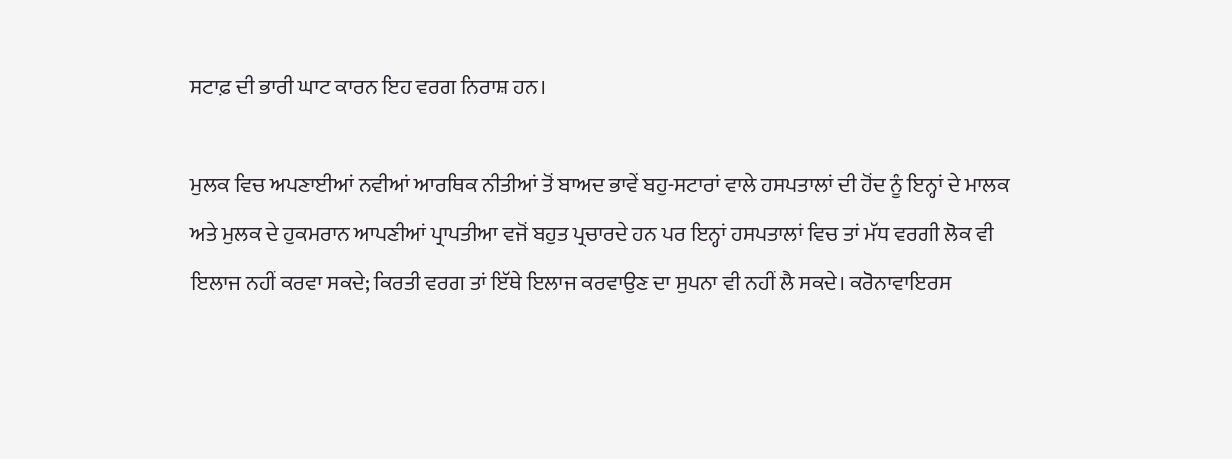ਸਟਾਫ਼ ਦੀ ਭਾਰੀ ਘਾਟ ਕਾਰਨ ਇਹ ਵਰਗ ਨਿਰਾਸ਼ ਹਨ।

ਮੁਲਕ ਵਿਚ ਅਪਣਾਈਆਂ ਨਵੀਆਂ ਆਰਥਿਕ ਨੀਤੀਆਂ ਤੋਂ ਬਾਅਦ ਭਾਵੇਂ ਬਹੁ-ਸਟਾਰਾਂ ਵਾਲੇ ਹਸਪਤਾਲਾਂ ਦੀ ਹੋਂਦ ਨੂੰ ਇਨ੍ਹਾਂ ਦੇ ਮਾਲਕ ਅਤੇ ਮੁਲਕ ਦੇ ਹੁਕਮਰਾਨ ਆਪਣੀਆਂ ਪ੍ਰਾਪਤੀਆ ਵਜੋਂ ਬਹੁਤ ਪ੍ਰਚਾਰਦੇ ਹਨ ਪਰ ਇਨ੍ਹਾਂ ਹਸਪਤਾਲਾਂ ਵਿਚ ਤਾਂ ਮੱਧ ਵਰਗੀ ਲੋਕ ਵੀ ਇਲਾਜ ਨਹੀਂ ਕਰਵਾ ਸਕਦੇ; ਕਿਰਤੀ ਵਰਗ ਤਾਂ ਇੱਥੇ ਇਲਾਜ ਕਰਵਾਉਣ ਦਾ ਸੁਪਨਾ ਵੀ ਨਹੀਂ ਲੈ ਸਕਦੇ। ਕਰੋਨਾਵਾਇਰਸ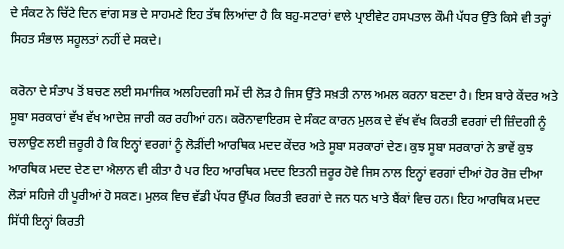ਦੇ ਸੰਕਟ ਨੇ ਚਿੱਟੇ ਦਿਨ ਵਾਂਗ ਸਭ ਦੇ ਸਾਹਮਣੇ ਇਹ ਤੱਥ ਲਿਆਂਦਾ ਹੈ ਕਿ ਬਹੁ-ਸਟਾਰਾਂ ਵਾਲੇ ਪ੍ਰਾਈਵੇਟ ਹਸਪਤਾਲ ਕੌਮੀ ਪੱਧਰ ਉੱਤੇ ਕਿਸੇ ਵੀ ਤਰ੍ਹਾਂ ਸਿਹਤ ਸੰਭਾਲ ਸਹੂਲਤਾਂ ਨਹੀਂ ਦੇ ਸਕਦੇ।

ਕਰੋਨਾ ਦੇ ਸੰਤਾਪ ਤੋਂ ਬਚਣ ਲਈ ਸਮਾਜਿਕ ਅਲਹਿਦਗੀ ਸਮੇਂ ਦੀ ਲੋੜ ਹੈ ਜਿਸ ਉੱਤੇ ਸਖ਼ਤੀ ਨਾਲ ਅਮਲ ਕਰਨਾ ਬਣਦਾ ਹੈ। ਇਸ ਬਾਰੇ ਕੇਂਦਰ ਅਤੇ ਸੂਬਾ ਸਰਕਾਰਾਂ ਵੱਖ ਵੱਖ ਆਦੇਸ਼ ਜਾਰੀ ਕਰ ਰਹੀਆਂ ਹਨ। ਕਰੋਨਾਵਾਇਰਸ ਦੇ ਸੰਕਟ ਕਾਰਨ ਮੁਲਕ ਦੇ ਵੱਖ ਵੱਖ ਕਿਰਤੀ ਵਰਗਾਂ ਦੀ ਜ਼ਿੰਦਗੀ ਨੂੰ ਚਲਾਉਣ ਲਈ ਜ਼ਰੂਰੀ ਹੈ ਕਿ ਇਨ੍ਹਾਂ ਵਰਗਾਂ ਨੂੰ ਲੋੜੀਂਦੀ ਆਰਥਿਕ ਮਦਦ ਕੇਂਦਰ ਅਤੇ ਸੂਬਾ ਸਰਕਾਰਾਂ ਦੇਣ। ਕੁਝ ਸੂਬਾ ਸਰਕਾਰਾਂ ਨੇ ਭਾਵੇਂ ਕੁਝ ਆਰਥਿਕ ਮਦਦ ਦੇਣ ਦਾ ਐਲਾਨ ਵੀ ਕੀਤਾ ਹੈ ਪਰ ਇਹ ਆਰਥਿਕ ਮਦਦ ਇਤਨੀ ਜ਼ਰੂਰ ਹੋਵੇ ਜਿਸ ਨਾਲ ਇਨ੍ਹਾਂ ਵਰਗਾਂ ਦੀਆਂ ਹੋਰ ਰੋਜ਼ ਦੀਆ ਲੋੜਾਂ ਸਹਿਜੇ ਹੀ ਪੂਰੀਆਂ ਹੋ ਸਕਣ। ਮੁਲਕ ਵਿਚ ਵੱਡੀ ਪੱਧਰ ਉੱਪਰ ਕਿਰਤੀ ਵਰਗਾਂ ਦੇ ਜਨ ਧਨ ਖਾਤੇ ਬੈਂਕਾਂ ਵਿਚ ਹਨ। ਇਹ ਆਰਥਿਕ ਮਦਦ ਸਿੱਧੀ ਇਨ੍ਹਾਂ ਕਿਰਤੀ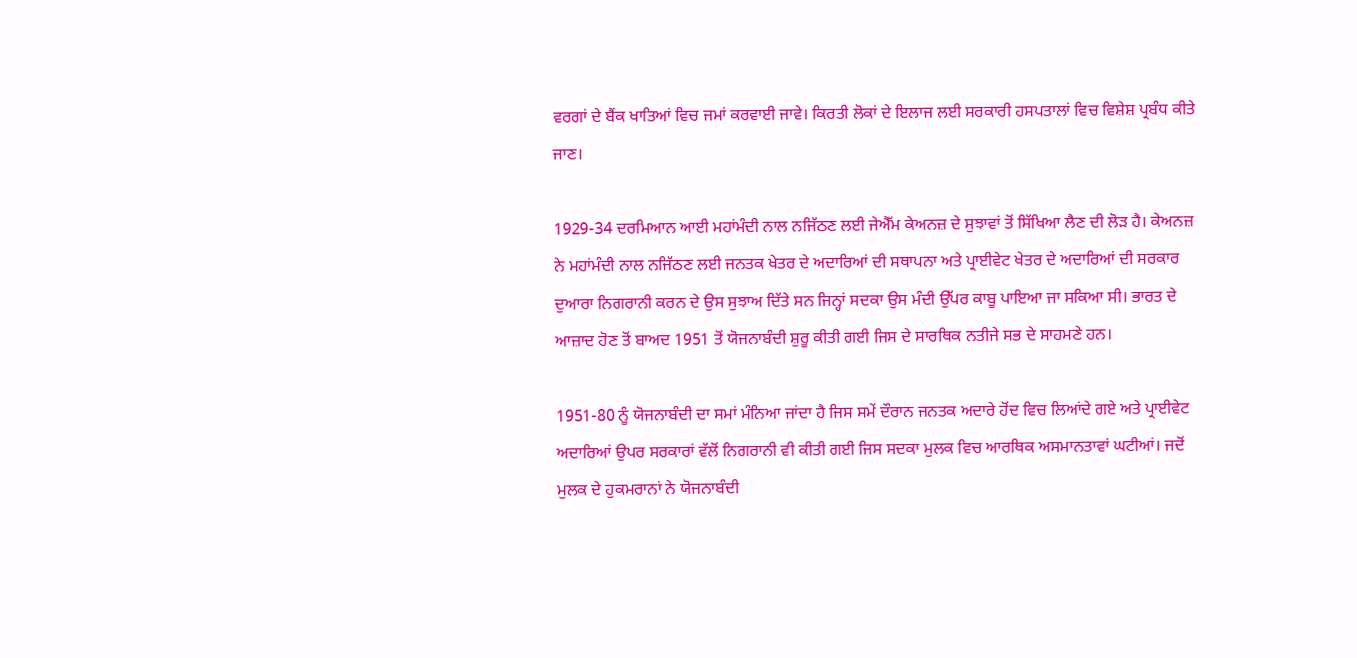ਵਰਗਾਂ ਦੇ ਬੈਂਕ ਖਾਤਿਆਂ ਵਿਚ ਜਮਾਂ ਕਰਵਾਈ ਜਾਵੇ। ਕਿਰਤੀ ਲੋਕਾਂ ਦੇ ਇਲਾਜ ਲਈ ਸਰਕਾਰੀ ਹਸਪਤਾਲਾਂ ਵਿਚ ਵਿਸ਼ੇਸ਼ ਪ੍ਰਬੰਧ ਕੀਤੇ ਜਾਣ।

1929-34 ਦਰਮਿਆਨ ਆਈ ਮਹਾਂਮੰਦੀ ਨਾਲ ਨਜਿੱਠਣ ਲਈ ਜੇਐੱਮ ਕੇਅਨਜ਼ ਦੇ ਸੁਝਾਵਾਂ ਤੋਂ ਸਿੱਖਿਆ ਲੈਣ ਦੀ ਲੋੜ ਹੈ। ਕੇਅਨਜ਼ ਨੇ ਮਹਾਂਮੰਦੀ ਨਾਲ ਨਜਿੱਠਣ ਲਈ ਜਨਤਕ ਖੇਤਰ ਦੇ ਅਦਾਰਿਆਂ ਦੀ ਸਥਾਪਨਾ ਅਤੇ ਪ੍ਰਾਈਵੇਟ ਖੇਤਰ ਦੇ ਅਦਾਰਿਆਂ ਦੀ ਸਰਕਾਰ ਦੁਆਰਾ ਨਿਗਰਾਨੀ ਕਰਨ ਦੇ ਉਸ ਸੁਝਾਅ ਦਿੱਤੇ ਸਨ ਜਿਨ੍ਹਾਂ ਸਦਕਾ ਉਸ ਮੰਦੀ ਉੱਪਰ ਕਾਬੂ ਪਾਇਆ ਜਾ ਸਕਿਆ ਸੀ। ਭਾਰਤ ਦੇ ਆਜ਼ਾਦ ਹੋਣ ਤੋਂ ਬਾਅਦ 1951 ਤੋਂ ਯੋਜਨਾਬੰਦੀ ਸ਼ੁਰੂ ਕੀਤੀ ਗਈ ਜਿਸ ਦੇ ਸਾਰਥਿਕ ਨਤੀਜੇ ਸਭ ਦੇ ਸਾਹਮਣੇ ਹਨ।

1951-80 ਨੂੰ ਯੋਜਨਾਬੰਦੀ ਦਾ ਸਮਾਂ ਮੰਨਿਆ ਜਾਂਦਾ ਹੈ ਜਿਸ ਸਮੇਂ ਦੌਰਾਨ ਜਨਤਕ ਅਦਾਰੇ ਹੋਂਦ ਵਿਚ ਲਿਆਂਦੇ ਗਏ ਅਤੇ ਪ੍ਰਾਈਵੇਟ ਅਦਾਰਿਆਂ ਉਪਰ ਸਰਕਾਰਾਂ ਵੱਲੋਂ ਨਿਗਰਾਨੀ ਵੀ ਕੀਤੀ ਗਈ ਜਿਸ ਸਦਕਾ ਮੁਲਕ ਵਿਚ ਆਰਥਿਕ ਅਸਮਾਨਤਾਵਾਂ ਘਟੀਆਂ। ਜਦੋਂ ਮੁਲਕ ਦੇ ਹੁਕਮਰਾਨਾਂ ਨੇ ਯੋਜਨਾਬੰਦੀ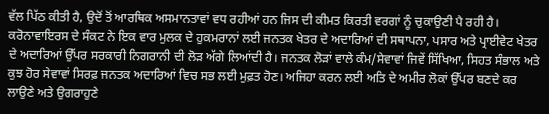ਵੱਲ ਪਿੱਠ ਕੀਤੀ ਹੈ, ਉਦੋਂ ਤੋਂ ਆਰਥਿਕ ਅਸਮਾਨਤਾਵਾਂ ਵਧ ਰਹੀਆਂ ਹਨ ਜਿਸ ਦੀ ਕੀਮਤ ਕਿਰਤੀ ਵਰਗਾਂ ਨੂੰ ਚੁਕਾਉਣੀ ਪੈ ਰਹੀ ਹੈ। ਕਰੋਨਾਵਾਇਰਸ ਦੇ ਸੰਕਟ ਨੇ ਇਕ ਵਾਰ ਮੁਲਕ ਦੇ ਹੁਕਮਰਾਨਾਂ ਲਈ ਜਨਤਕ ਖੇਤਰ ਦੇ ਅਦਾਰਿਆਂ ਦੀ ਸਥਾਪਨਾ, ਪਸਾਰ ਅਤੇ ਪ੍ਰਾਈਵੇਟ ਖੇਤਰ ਦੇ ਅਦਾਰਿਆਂ ਉੱਪਰ ਸਰਕਾਰੀ ਨਿਗਰਾਨੀ ਦੀ ਲੋੜ ਅੱਗੇ ਲਿਆਂਦੀ ਹੈ। ਜਨਤਕ ਲੋੜਾਂ ਵਾਲੇ ਕੰਮ/ਸੇਵਾਵਾਂ ਜਿਵੇਂ ਸਿੱਖਿਆ, ਸਿਹਤ ਸੰਭਾਲ ਅਤੇ ਕੁਝ ਹੋਰ ਸੇਵਾਵਾਂ ਸਿਰਫ਼ ਜਨਤਕ ਅਦਾਰਿਆਂ ਵਿਚ ਸਭ ਲਈ ਮੁਫ਼ਤ ਹੋਣ। ਅਜਿਹਾ ਕਰਨ ਲਈ ਅਤਿ ਦੇ ਅਮੀਰ ਲੋਕਾਂ ਉੱਪਰ ਬਣਦੇ ਕਰ ਲਾਉਣੇ ਅਤੇ ਉਗਰਾਹੁਣੇ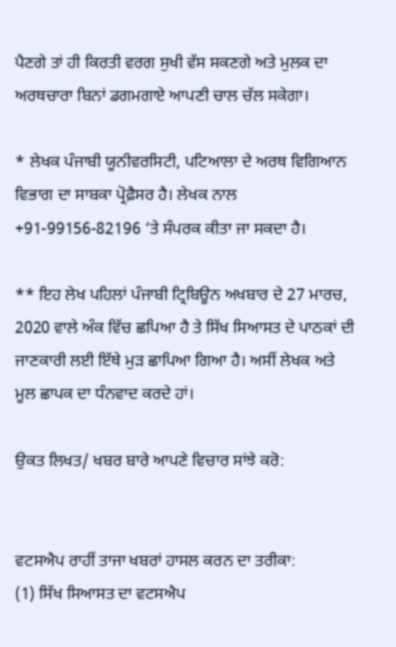ਪੈਣਗੇ ਤਾਂ ਹੀ ਕਿਰਤੀ ਵਰਗ ਸੁਖੀ ਵੱਸ ਸਕਣਗੇ ਅਤੇ ਮੁਲਕ ਦਾ ਅਰਥਚਾਰਾ ਬਿਨਾਂ ਡਗਮਗਾਏ ਆਪਣੀ ਚਾਲ ਚੱਲ ਸਕੇਗਾ।

* ਲੇਖਕ ਪੰਜਾਬੀ ਯੂਨੀਵਰਸਿਟੀ, ਪਟਿਆਲਾ ਦੇ ਅਰਥ ਵਿਗਿਆਨ ਵਿਭਾਗ ਦਾ ਸਾਬਕਾ ਪ੍ਰੋਫ਼ੈਸਰ ਹੈ। ਲੇਖਕ ਨਾਲ +91-99156-82196 ‘ਤੇ ਸੰਪਰਕ ਕੀਤਾ ਜਾ ਸਕਦਾ ਹੈ।

** ਇਹ ਲੇਖ ਪਹਿਲਾਂ ਪੰਜਾਬੀ ਟ੍ਰਿਬਿਊਨ ਅਖਬਾਰ ਦੇ 27 ਮਾਰਚ, 2020 ਵਾਲੇ ਅੰਕ ਵਿੱਚ ਛਪਿਆ ਹੈ ਤੇ ਸਿੱਖ ਸਿਆਸਤ ਦੇ ਪਾਠਕਾਂ ਦੀ ਜਾਣਕਾਰੀ ਲਈ ਇੱਥੇ ਮੁੜ ਛਾਪਿਆ ਗਿਆ ਹੈ। ਅਸੀਂ ਲੇਖਕ ਅਤੇ ਮੂਲ ਛਾਪਕ ਦਾ ਧੰਨਵਾਦ ਕਰਦੇ ਹਾਂ।

ਉਕਤ ਲਿਖਤ/ ਖਬਰ ਬਾਰੇ ਆਪਣੇ ਵਿਚਾਰ ਸਾਂਝੇ ਕਰੋ:


ਵਟਸਐਪ ਰਾਹੀਂ ਤਾਜਾ ਖਬਰਾਂ ਹਾਸਲ ਕਰਨ ਦਾ ਤਰੀਕਾ:
(1) ਸਿੱਖ ਸਿਆਸਤ ਦਾ ਵਟਸਐਪ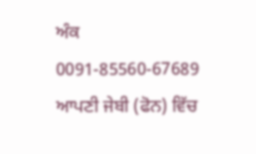ਅੰਕ 0091-85560-67689 ਆਪਣੀ ਜੇਬੀ (ਫੋਨ) ਵਿੱਚ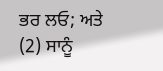ਭਰ ਲਓ; ਅਤੇ
(2) ਸਾਨੂੰ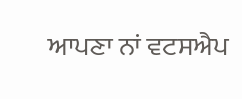ਆਪਣਾ ਨਾਂ ਵਟਸਐਪ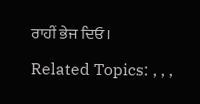ਰਾਹੀਂ ਭੇਜ ਦਿਓ।

Related Topics: , , ,